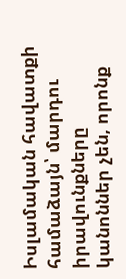Իսլամական հավատքի համաձայն՝ մարդու իրավունքները կանոններ չեն, որոնք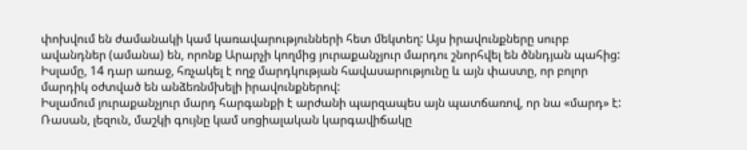փոխվում են ժամանակի կամ կառավարությունների հետ մեկտեղ: Այս իրավունքները սուրբ ավանդներ (ամանա) են, որոնք Արարչի կողմից յուրաքանչյուր մարդու շնորհվել են ծննդյան պահից: Իսլամը, 14 դար առաջ, հռչակել է ողջ մարդկության հավասարությունը և այն փաստը, որ բոլոր մարդիկ օժտված են անձեռնմխելի իրավունքներով:
Իսլամում յուրաքանչյուր մարդ հարգանքի է արժանի պարզապես այն պատճառով, որ նա «մարդ» է: Ռասան, լեզուն, մաշկի գույնը կամ սոցիալական կարգավիճակը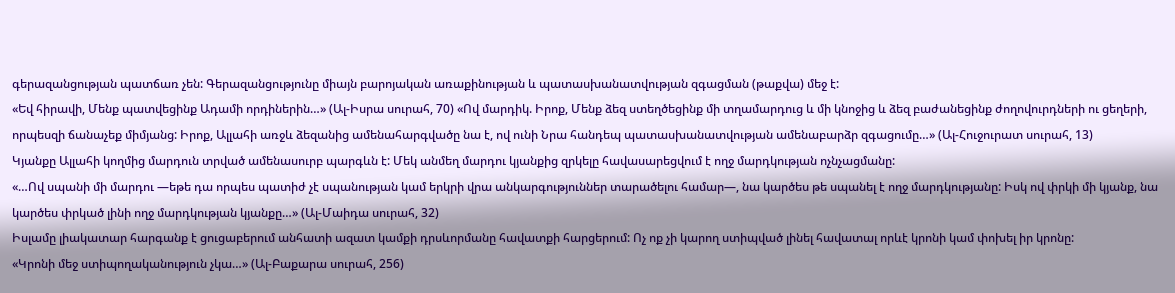գերազանցության պատճառ չեն: Գերազանցությունը միայն բարոյական առաքինության և պատասխանատվության զգացման (թաքվա) մեջ է:
«Եվ հիրավի, Մենք պատվեցինք Ադամի որդիներին…» (Ալ-Իսրա սուրահ, 70) «Ով մարդիկ. Իրոք, Մենք ձեզ ստեղծեցինք մի տղամարդուց և մի կնոջից և ձեզ բաժանեցինք ժողովուրդների ու ցեղերի, որպեսզի ճանաչեք միմյանց: Իրոք, Ալլահի առջև ձեզանից ամենահարգվածը նա է, ով ունի Նրա հանդեպ պատասխանատվության ամենաբարձր զգացումը…» (Ալ-Հուջուրատ սուրահ, 13)
Կյանքը Ալլահի կողմից մարդուն տրված ամենասուրբ պարգևն է: Մեկ անմեղ մարդու կյանքից զրկելը հավասարեցվում է ողջ մարդկության ոչնչացմանը:
«…Ով սպանի մի մարդու —եթե դա որպես պատիժ չէ սպանության կամ երկրի վրա անկարգություններ տարածելու համար—, նա կարծես թե սպանել է ողջ մարդկությանը: Իսկ ով փրկի մի կյանք, նա կարծես փրկած լինի ողջ մարդկության կյանքը…» (Ալ-Մաիդա սուրահ, 32)
Իսլամը լիակատար հարգանք է ցուցաբերում անհատի ազատ կամքի դրսևորմանը հավատքի հարցերում: Ոչ ոք չի կարող ստիպված լինել հավատալ որևէ կրոնի կամ փոխել իր կրոնը:
«Կրոնի մեջ ստիպողականություն չկա…» (Ալ-Բաքարա սուրահ, 256)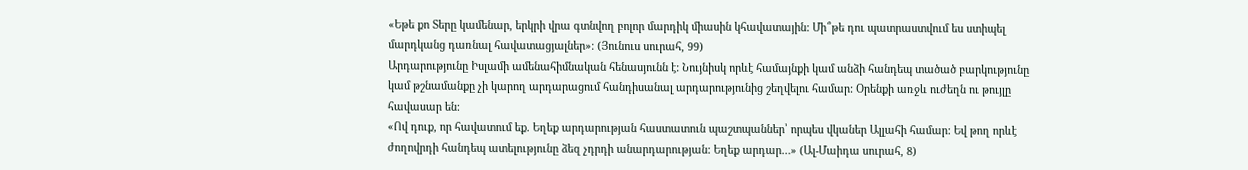«Եթե քո Տերը կամենար, երկրի վրա գտնվող բոլոր մարդիկ միասին կհավատային: Մի՞թե դու պատրաստվում ես ստիպել մարդկանց դառնալ հավատացյալներ»։ (Յունուս սուրահ, 99)
Արդարությունը Իսլամի ամենահիմնական հենասյունն է: Նույնիսկ որևէ համայնքի կամ անձի հանդեպ տածած բարկությունը կամ թշնամանքը չի կարող արդարացում հանդիսանալ արդարությունից շեղվելու համար: Օրենքի առջև ուժեղն ու թույլը հավասար են:
«Ով դուք, որ հավատում եք. Եղեք արդարության հաստատուն պաշտպաններ՝ որպես վկաներ Ալլահի համար: Եվ թող որևէ ժողովրդի հանդեպ ատելությունը ձեզ չդրդի անարդարության: Եղեք արդար…» (Ալ-Մաիդա սուրահ, 8)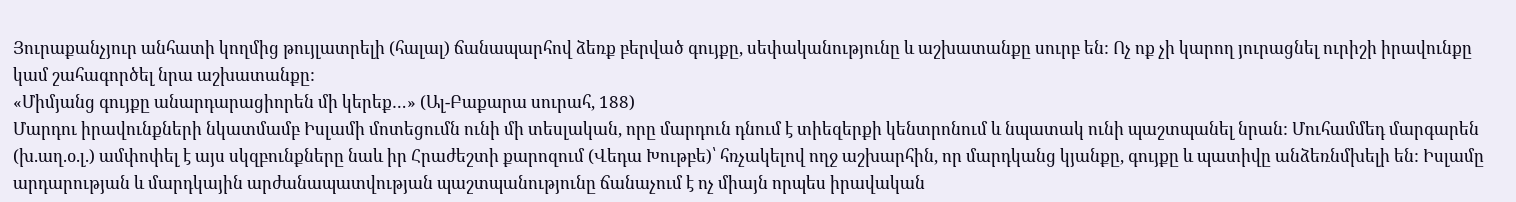Յուրաքանչյուր անհատի կողմից թույլատրելի (հալալ) ճանապարհով ձեռք բերված գույքը, սեփականությունը և աշխատանքը սուրբ են: Ոչ ոք չի կարող յուրացնել ուրիշի իրավունքը կամ շահագործել նրա աշխատանքը:
«Միմյանց գույքը անարդարացիորեն մի կերեք…» (Ալ-Բաքարա սուրահ, 188)
Մարդու իրավունքների նկատմամբ Իսլամի մոտեցումն ունի մի տեսլական, որը մարդուն դնում է տիեզերքի կենտրոնում և նպատակ ունի պաշտպանել նրան: Մուհամմեդ մարգարեն (խ.աղ.օ.լ.) ամփոփել է այս սկզբունքները նաև իր Հրաժեշտի քարոզում (Վեդա Խութբե)՝ հռչակելով ողջ աշխարհին, որ մարդկանց կյանքը, գույքը և պատիվը անձեռնմխելի են: Իսլամը արդարության և մարդկային արժանապատվության պաշտպանությունը ճանաչում է ոչ միայն որպես իրավական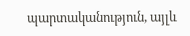պարտականություն, այլև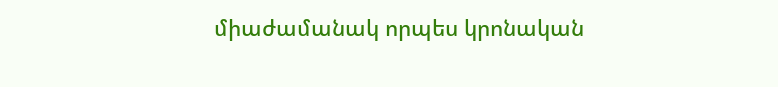միաժամանակ որպես կրոնական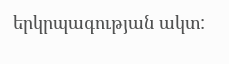երկրպագության ակտ: